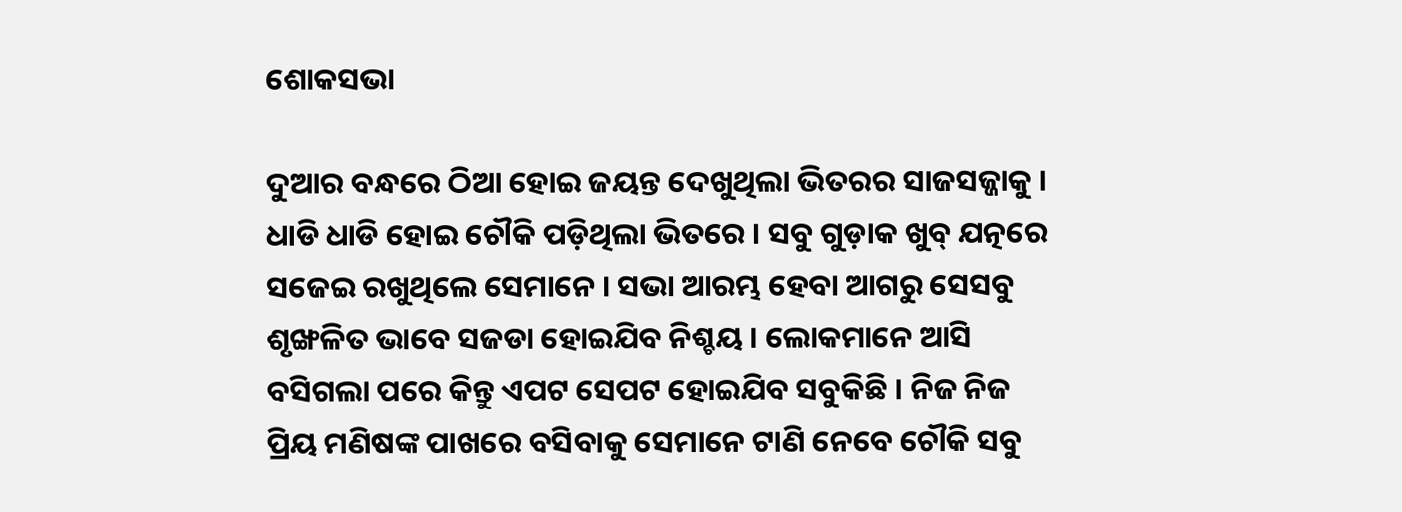ଶୋକସଭା

ଦୁଆର ବନ୍ଧରେ ଠିଆ ହୋଇ ଜୟନ୍ତ ଦେଖୁଥିଲା ଭିତରର ସାଜସଜ୍ଜାକୁ । ଧାଡି ଧାଡି ହୋଇ ଚୌକି ପଡ଼ିଥିଲା ଭିତରେ । ସବୁ ଗୁଡ଼ାକ ଖୁବ୍ ଯତ୍ନରେ ସଜେଇ ରଖୁଥିଲେ ସେମାନେ । ସଭା ଆରମ୍ଭ ହେବା ଆଗରୁ ସେସବୁ ଶୃଙ୍ଖଳିତ ଭାବେ ସଜଡା ହୋଇଯିବ ନିଶ୍ଚୟ । ଲୋକମାନେ ଆସି ବସିଗଲା ପରେ କିନ୍ତୁ ଏପଟ ସେପଟ ହୋଇଯିବ ସବୁକିଛି । ନିଜ ନିଜ ପ୍ରିୟ ମଣିଷଙ୍କ ପାଖରେ ବସିବାକୁ ସେମାନେ ଟାଣି ନେବେ ଚୌକି ସବୁ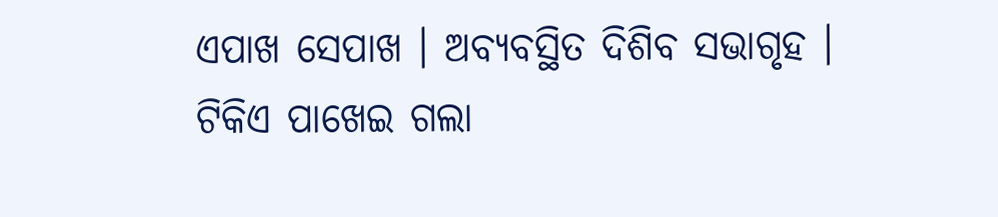ଏପାଖ ସେପାଖ । ଅବ୍ୟବସ୍ଥିତ ଦିଶିବ ସଭାଗୃହ । ଟିକିଏ ପାଖେଇ ଗଲା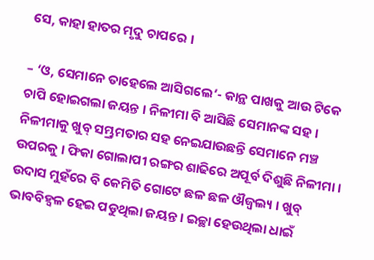ସେ, କାହା ହାତର ମୃଦୁ ଚାପରେ ।

– ‘ଓ, ସେମାନେ ତାହେଲେ ଆସିଗଲେ’- କାନ୍ଥ ପାଖକୁ ଆଉ ଟିକେ ଚାପି ହୋଇଗଲା ଜୟନ୍ତ । ନିଳୀମା ବି ଆସିଛି ସେମାନଙ୍କ ସହ । ନିଳୀମାକୁ ଖୁବ୍ ସମ୍ଭ୍ରମତାର ସହ ନେଇଯାଉଛନ୍ତି ସେମାନେ ମଞ୍ଚ ଉପରକୁ । ଫିକା ଗୋଲାପୀ ରଙ୍ଗର ଶାଢିରେ ଅପୂର୍ବ ଦିଶୁଛି ନିଳୀମା । ଉଦାସ ମୁହଁରେ ବି କେମିତି ଗୋଟେ ଛଳ ଛଳ ଔଜ୍ଵଲ୍ୟ । ଖୁବ୍ ଭାବବିହ୍ୱଳ ହେଇ ପଡୁଥିଲା ଜୟନ୍ତ । ଇଚ୍ଛା ହେଉଥିଲା ଧାଇଁ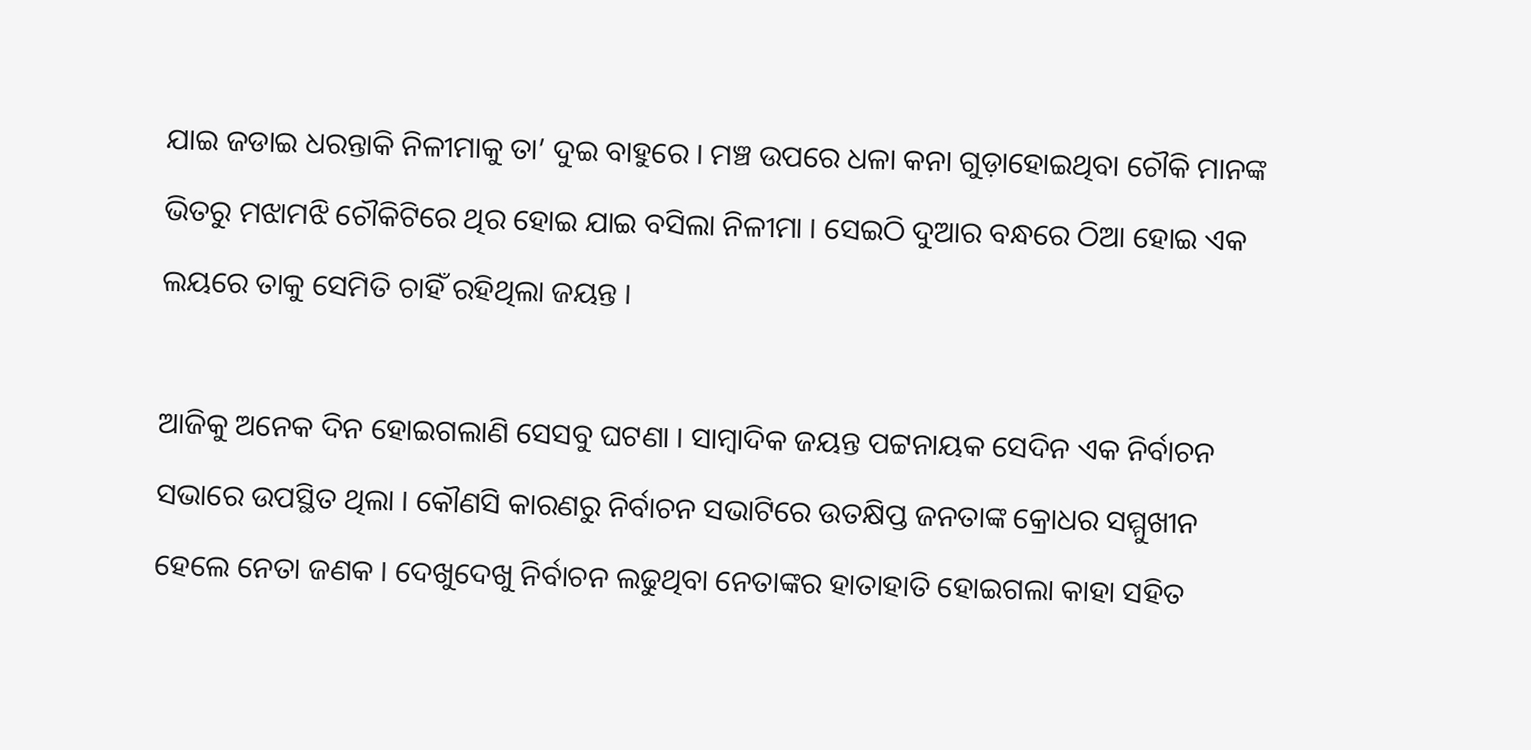ଯାଇ ଜଡାଇ ଧରନ୍ତାକି ନିଳୀମାକୁ ତା’ ଦୁଇ ବାହୁରେ । ମଞ୍ଚ ଉପରେ ଧଳା କନା ଗୁଡ଼ାହୋଇଥିବା ଚୌକି ମାନଙ୍କ ଭିତରୁ ମଝାମଝି ଚୌକିଟିରେ ଥିର ହୋଇ ଯାଇ ବସିଲା ନିଳୀମା । ସେଇଠି ଦୁଆର ବନ୍ଧରେ ଠିଆ ହୋଇ ଏକ ଲୟରେ ତାକୁ ସେମିତି ଚାହିଁ ରହିଥିଲା ଜୟନ୍ତ ।

ଆଜିକୁ ଅନେକ ଦିନ ହୋଇଗଲାଣି ସେସବୁ ଘଟଣା । ସାମ୍ବାଦିକ ଜୟନ୍ତ ପଟ୍ଟନାୟକ ସେଦିନ ଏକ ନିର୍ବାଚନ ସଭାରେ ଉପସ୍ଥିତ ଥିଲା । କୌଣସି କାରଣରୁ ନିର୍ବାଚନ ସଭାଟିରେ ଉତକ୍ଷିପ୍ତ ଜନତାଙ୍କ କ୍ରୋଧର ସମ୍ମୁଖୀନ ହେଲେ ନେତା ଜଣକ । ଦେଖୁଦେଖୁ ନିର୍ବାଚନ ଲଢୁଥିବା ନେତାଙ୍କର ହାତାହାତି ହୋଇଗଲା କାହା ସହିତ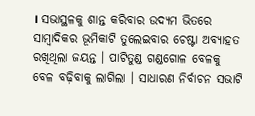। ସଭାସ୍ଥଳକୁ ଶାନ୍ତ କରିବାର ଉଦ୍ୟମ ଭିତରେ ସାମ୍ବାଦିକର ଭୂମିକାଟି ତୁଲେଇବାର ଚେଷ୍ଟା ଅବ୍ୟାହତ ରଖିଥିଲା ଜୟନ୍ତ । ପାଟିତୁଣ୍ଡ ଗଣ୍ଡଗୋଳ ବେଳକୁ ବେଳ ବଢ଼ିବାକୁ ଲାଗିଲା । ସାଧାରଣ ନିର୍ବାଚନ ସଭାଟି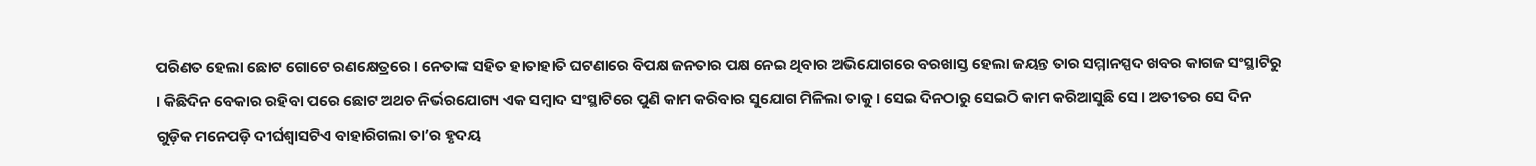ପରିଣତ ହେଲା ଛୋଟ ଗୋଟେ ରଣକ୍ଷେତ୍ରରେ । ନେତାଙ୍କ ସହିତ ହାତାହାତି ଘଟଣାରେ ବିପକ୍ଷ ଜନତାର ପକ୍ଷ ନେଇ ଥିବାର ଅଭିଯୋଗରେ ବରଖାସ୍ତ ହେଲା ଜୟନ୍ତ ତାର ସମ୍ମାନସ୍ପଦ ଖବର କାଗଜ ସଂସ୍ଥାଟିରୁ । କିଛିଦିନ ବେକାର ରହିବା ପରେ ଛୋଟ ଅଥଚ ନିର୍ଭରଯୋଗ୍ୟ ଏକ ସମ୍ବାଦ ସଂସ୍ଥାଟିରେ ପୁଣି କାମ କରିବାର ସୁଯୋଗ ମିଳିଲା ତାକୁ । ସେଇ ଦିନଠାରୁ ସେଇଠି କାମ କରିଆସୁଛି ସେ । ଅତୀତର ସେ ଦିନ ଗୁଡ଼ିକ ମନେପଡ଼ି ଦୀର୍ଘଶ୍ୱାସଟିଏ ବାହାରିଗଲା ତା’ର ହୃଦୟ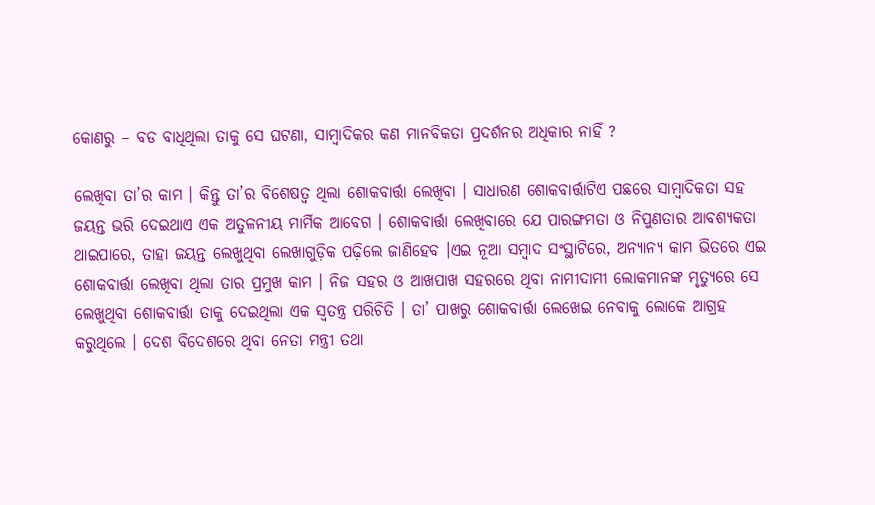କୋଣରୁ – ବଡ ବାଧିଥିଲା ତାକୁ ସେ ଘଟଣା, ସାମ୍ବାଦିକର କଣ ମାନବିକତା ପ୍ରଦର୍ଶନର ଅଧିକାର ନାହିଁ ?

ଲେଖିବା ତା’ର କାମ । କିନ୍ତୁ ତା’ର ବିଶେଷତ୍ଵ ଥିଲା ଶୋକବାର୍ତ୍ତା ଲେଖିବା । ସାଧାରଣ ଶୋକବାର୍ତ୍ତାଟିଏ ପଛରେ ସାମ୍ବାଦିକତା ସହ ଜୟନ୍ତ ଭରି ଦେଇଥାଏ ଏକ ଅତୁଳନୀୟ ମାର୍ମିକ ଆବେଗ । ଶୋକବାର୍ତ୍ତା ଲେଖିବାରେ ଯେ ପାରଙ୍ଗମତା ଓ ନିପୁଣତାର ଆବଶ୍ୟକତା ଥାଇପାରେ, ତାହା ଜୟନ୍ତ ଲେଖୁଥିବା ଲେଖାଗୁଡ଼ିକ ପଢ଼ିଲେ ଜାଣିହେବ ।ଏଇ ନୂଆ ସମ୍ବାଦ ସଂସ୍ଥାଟିରେ, ଅନ୍ୟାନ୍ୟ କାମ ଭିତରେ ଏଇ ଶୋକବାର୍ତ୍ତା ଲେଖିବା ଥିଲା ତାର ପ୍ରମୁଖ କାମ । ନିଜ ସହର ଓ ଆଖପାଖ ସହରରେ ଥିବା ନାମୀଦାମୀ ଲୋକମାନଙ୍କ ମୃତ୍ୟୁରେ ସେ ଲେଖୁଥିବା ଶୋକବାର୍ତ୍ତା ତାକୁ ଦେଇଥିଲା ଏକ ସ୍ବତନ୍ତ୍ର ପରିଚିତି । ତା’ ପାଖରୁ ଶୋକବାର୍ତ୍ତା ଲେଖେଇ ନେବାକୁ ଲୋକେ ଆଗ୍ରହ କରୁଥିଲେ । ଦେଶ ବିଦେଶରେ ଥିବା ନେତା ମନ୍ତ୍ରୀ ତଥା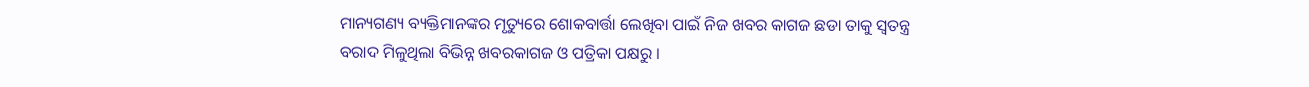ମାନ୍ୟଗଣ୍ୟ ବ୍ୟକ୍ତିମାନଙ୍କର ମୃତ୍ୟୁରେ ଶୋକବାର୍ତ୍ତା ଲେଖିବା ପାଇଁ ନିଜ ଖବର କାଗଜ ଛଡା ତାକୁ ସ୍ଵତନ୍ତ୍ର ବରାଦ ମିଳୁଥିଲା ବିଭିନ୍ନ ଖବରକାଗଜ ଓ ପତ୍ରିକା ପକ୍ଷରୁ ।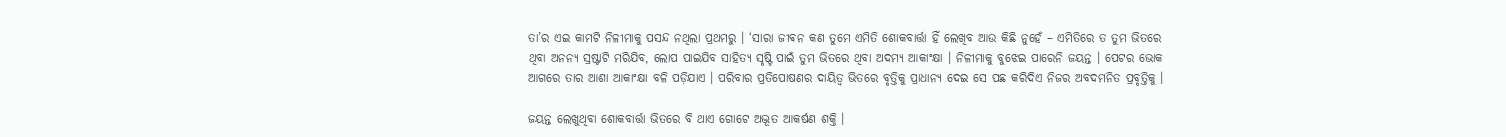ତା’ର ଏଇ କାମଟି ନିଳୀମାକୁ ପସନ୍ଦ ନଥିଲା ପ୍ରଥମରୁ । ‘ସାରା ଜୀଵନ କଣ ତୁମେ ଏମିତି ଶୋକବାର୍ତ୍ତା ହିଁ ଲେଖିବ ଆଉ କିଛି ନୁହେଁ – ଏମିତିରେ ତ ତୁମ ଭିତରେ ଥିବା ଅନନ୍ୟ ସ୍ରଷ୍ଟାଟି ମରିଯିବ, ଲୋପ ପାଇଯିବ ସାହିତ୍ୟ ସୃଷ୍ଟି ପାଇଁ ତୁମ ଭିତରେ ଥିବା ଅଦମ୍ୟ ଆକାଂକ୍ଷା । ନିଳୀମାକୁ ବୁଝେଇ ପାରେନି ଜୟନ୍ତ । ପେଟର ଭୋକ ଆଗରେ ତାର ଆଶା ଆକାଂକ୍ଷା ବଳି ପଡ଼ିଯାଏ । ପରିବାର ପ୍ରତିପୋଷଣର ଦାୟିତ୍ଵ ଭିତରେ ବୃତ୍ତିକୁ ପ୍ରାଧାନ୍ୟ ଦେଇ ସେ ପଛ କରିଦିଏ ନିଜର ଅବଦମନିତ ପ୍ରବୃତ୍ତିକୁ ।

ଜୟନ୍ତ ଲେଖୁଥିବା ଶୋକବାର୍ତ୍ତା ଭିତରେ ବି ଥାଏ ଗୋଟେ ଅଦ୍ଭୂତ ଆକର୍ଷଣ ଶକ୍ତି ।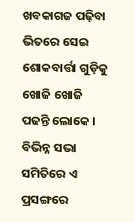ଖବକାଗଜ ପଢ଼ିବା ଭିତରେ ସେଇ ଶୋକବାର୍ତ୍ତା ଗୁଡ଼ିକୁ ଖୋଜି ଖୋଜି ପଢନ୍ତି ଲୋକେ । ବିଭିନ୍ନ ସଭା ସମିତିରେ ଏ ପ୍ରସଙ୍ଗରେ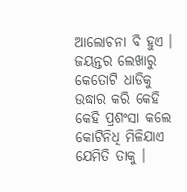ଆଲୋଚନା ବି ହୁଏ । ଜୟନ୍ତର ଲେଖାରୁ କେତୋଟି ଧାଡିକୁ ଉଦ୍ଧାର କରି କେହି କେହି ପ୍ରଶଂସା କଲେ କୋଟିନିଧି ମିଳିଯାଏ ଯେମିତି ତାକୁ ।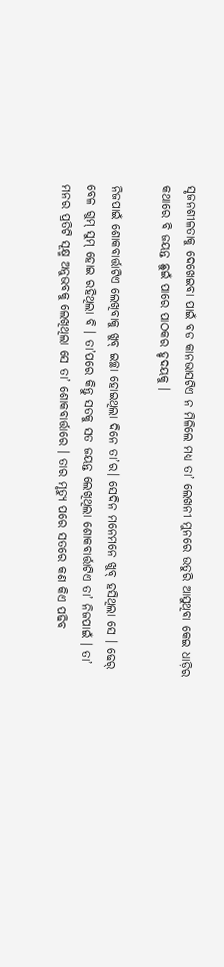ସୃଜନଶୀଳତାକୁ ଦେଖେଇବା ପାଇଁ ବଡ କାନଭାସଟିଏ ନ ମିଳିଲେ ମଧ୍ୟ ତା’ ଲେଖନୀ ମୁନରେ ଉତୁରି ଆସୁଥିବା କେଇ ଧାଡ଼ିର କଥାରେ ବି ଜୟନ୍ତ ଛୁଇଁ ପାରେ ପାଠକର ହୃଦୟକୁ ।

ନିଜପାଇଁ ଶୋକବାର୍ତ୍ତାଟିଏ ଲେଖିବାକୁ ଖୁବ୍ ଇଚ୍ଛା ହୋଇଥିଲା ଦିନେ ତା’ର। ସେଦିନ ମନେମନେ ଖୁବ୍ ହସିଥିଲା ସେ । ଢେର୍ ବେଳ ଗୁମ୍ ସୁମ୍ ହୋଇ ରହିଥିଲା ବି । ତା’ପରେ କିନ୍ତୁ ସତକୁ ସତ ଜୟନ୍ତ ଲେଖିଥିଲା ଶୋକବାର୍ତ୍ତାଟିଏ ତା’ ନିଜପାଇଁ । ତା’ ମନର ପ୍ରତିଟି ସୂକ୍ଷ୍ମ ଅନୁଭବକୁ ଲେଖିଥିଲା ସେ ତା’ ଶୋକବାର୍ତ୍ତାରେ । ତାର ମୃତ୍ୟୁ ପରେ ସତରେ କଣ କିଏ ପଢିବ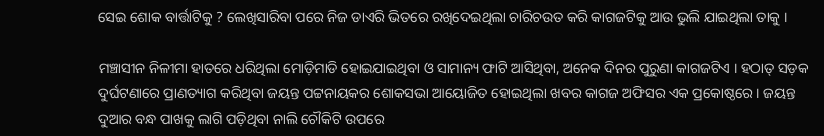ସେଇ ଶୋକ ବାର୍ତ୍ତାଟିକୁ ? ଲେଖିସାରିବା ପରେ ନିଜ ଡାଏରି ଭିତରେ ରଖିଦେଇଥିଲା ଚାରିଚଉତ କରି କାଗଜଟିକୁ ଆଉ ଭୁଲି ଯାଇଥିଲା ତାକୁ ।

ମଞ୍ଚାସୀନ ନିଳୀମା ହାତରେ ଧରିଥିଲା ମୋଡ଼ିମାଡି ହୋଇଯାଇଥିବା ଓ ସାମାନ୍ୟ ଫାଟି ଆସିଥିବା, ଅନେକ ଦିନର ପୁରୁଣା କାଗଜଟିଏ । ହଠାତ୍ ସଡ଼କ ଦୁର୍ଘଟଣାରେ ପ୍ରାଣତ୍ୟାଗ କରିଥିବା ଜୟନ୍ତ ପଟ୍ଟନାୟକର ଶୋକସଭା ଆୟୋଜିତ ହୋଇଥିଲା ଖବର କାଗଜ ଅଫିସର ଏକ ପ୍ରକୋଷ୍ଠରେ । ଜୟନ୍ତ ଦୁଆର ବନ୍ଧ ପାଖକୁ ଲାଗି ପଡ଼ିଥିବା ନାଲି ଚୌକିଟି ଉପରେ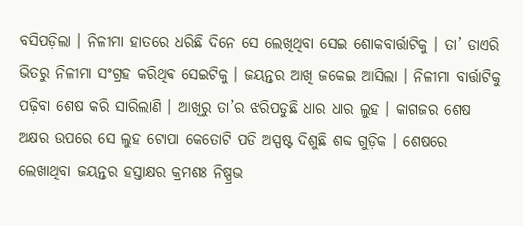ବସିପଡ଼ିଲା । ନିଳୀମା ହାତରେ ଧରିଛି ଦିନେ ସେ ଲେଖିଥିବା ସେଇ ଶୋକବାର୍ତ୍ତାଟିକୁ । ତା’ ଡାଏରି ଭିତରୁ ନିଳୀମା ସଂଗ୍ରହ କରିଥିଵ ସେଇଟିକୁ । ଜୟନ୍ତର ଆଖି ଜକେଇ ଆସିଲା । ନିଳୀମା ବାର୍ତ୍ତାଟିକୁ ପଢ଼ିବା ଶେଷ କରି ସାରିଲାଣି । ଆଖିରୁ ତା’ର ଝରିପଡୁଛି ଧାର ଧାର ଲୁହ । କାଗଜର ଶେଷ ଅକ୍ଷର ଉପରେ ସେ ଲୁହ ଟୋପା କେତୋଟି ପଡି ଅସ୍ପଷ୍ଟ ଦିଶୁଛି ଶବ୍ଦ ଗୁଡ଼ିକ । ଶେଷରେ ଲେଖାଥିବା ଜୟନ୍ତର ହସ୍ତାକ୍ଷର କ୍ରମଶଃ ନିଷ୍ପ୍ରଭ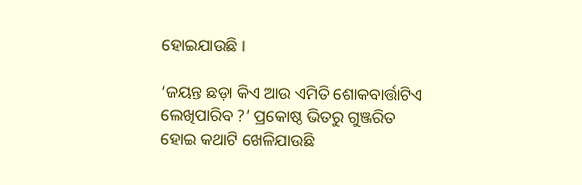ହୋଇଯାଉଛି ।

‘ଜୟନ୍ତ ଛଡ଼ା କିଏ ଆଉ ଏମିତି ଶୋକବାର୍ତ୍ତାଟିଏ ଲେଖିପାରିବ ?’ ପ୍ରକୋଷ୍ଠ ଭିତରୁ ଗୁଞ୍ଜରିତ ହୋଇ କଥାଟି ଖେଳିଯାଉଛି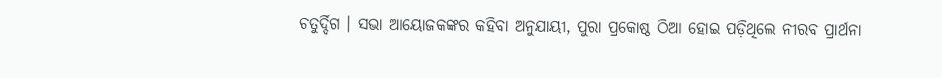ଚତୁର୍ଦ୍ଦିଗ । ସଭା ଆୟୋଜକଙ୍କର କହିବା ଅନୁଯାୟୀ, ପୁରା ପ୍ରକୋଷ୍ଠ ଠିଆ ହୋଇ ପଡ଼ିଥିଲେ ନୀରବ ପ୍ରାର୍ଥନା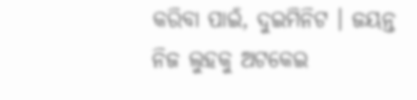କରିବା ପାଇଁ, ଦୁଇମିନିଟ । ଜୟନ୍ତ ନିଜ ଲୁହକୁ ଅଟକେଇ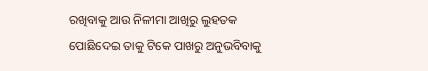ରଖିବାକୁ ଆଉ ନିଳୀମା ଆଖିରୁ ଲୁହତକ ପୋଛିଦେଇ ତାକୁ ଟିକେ ପାଖରୁ ଅନୁଭବିବାକୁ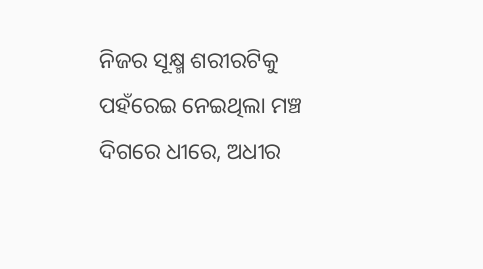ନିଜର ସୂକ୍ଷ୍ମ ଶରୀରଟିକୁ ପହଁରେଇ ନେଇଥିଲା ମଞ୍ଚ ଦିଗରେ ଧୀରେ, ଅଧୀର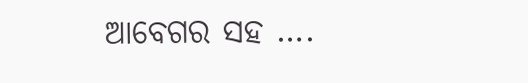ଆବେଗର ସହ ….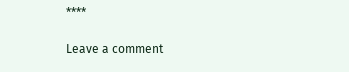****

Leave a comment